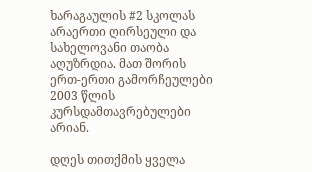ხარაგაულის #2 სკოლას არაერთი ღირსეული და სახელოვანი თაობა აღუზრდია. მათ შორის ერთ-ერთი გამორჩეულები 2003 წლის კურსდამთავრებულები არიან.

დღეს თითქმის ყველა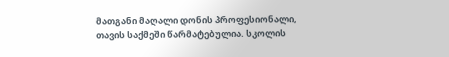მათგანი მაღალი დონის პროფესიონალი, თავის საქმეში წარმატებულია. სკოლის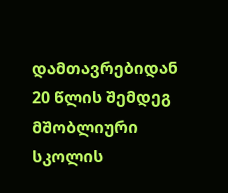დამთავრებიდან 20 წლის შემდეგ მშობლიური სკოლის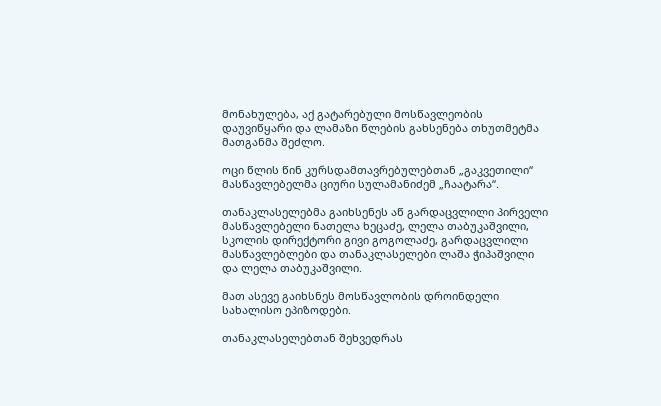მონახულება, აქ გატარებული მოსწავლეობის დაუვიწყარი და ლამაზი წლების გახსენება თხუთმეტმა მათგანმა შეძლო.

ოცი წლის წინ კურსდამთავრებულებთან „გაკვეთილი“ მასწავლებელმა ციური სულამანიძემ „ჩაატარა“.

თანაკლასელებმა გაიხსენეს აწ გარდაცვლილი პირველი მასწავლებელი ნათელა ხეცაძე, ლელა თაბუკაშვილი, სკოლის დირექტორი გივი გოგოლაძე, გარდაცვლილი მასწავლებლები და თანაკლასელები ლაშა ჭიპაშვილი და ლელა თაბუკაშვილი.

მათ ასევე გაიხსნეს მოსწავლობის დროინდელი სახალისო ეპიზოდები.

თანაკლასელებთან შეხვედრას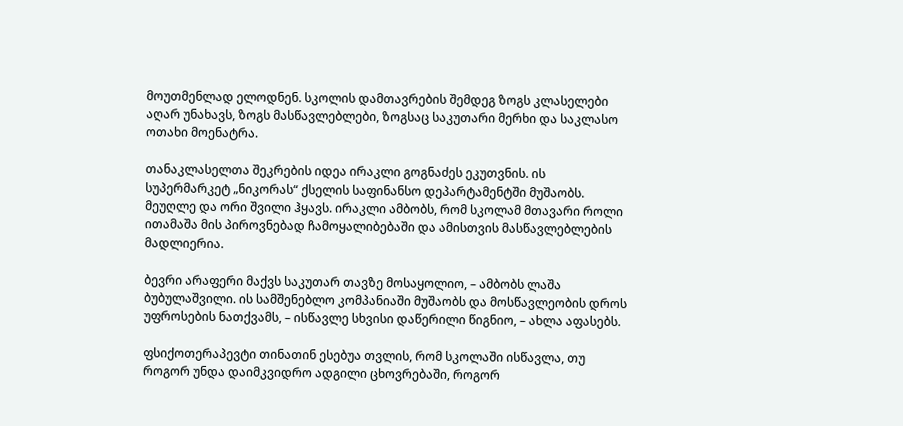მოუთმენლად ელოდნენ. სკოლის დამთავრების შემდეგ ზოგს კლასელები აღარ უნახავს, ზოგს მასწავლებლები, ზოგსაც საკუთარი მერხი და საკლასო ოთახი მოენატრა.

თანაკლასელთა შეკრების იდეა ირაკლი გოგნაძეს ეკუთვნის. ის სუპერმარკეტ „ნიკორას“ ქსელის საფინანსო დეპარტამენტში მუშაობს. მეუღლე და ორი შვილი ჰყავს. ირაკლი ამბობს, რომ სკოლამ მთავარი როლი ითამაშა მის პიროვნებად ჩამოყალიბებაში და ამისთვის მასწავლებლების მადლიერია.

ბევრი არაფერი მაქვს საკუთარ თავზე მოსაყოლიო, – ამბობს ლაშა ბუბულაშვილი. ის სამშენებლო კომპანიაში მუშაობს და მოსწავლეობის დროს უფროსების ნათქვამს, – ისწავლე სხვისი დაწერილი წიგნიო, – ახლა აფასებს.

ფსიქოთერაპევტი თინათინ ესებუა თვლის, რომ სკოლაში ისწავლა, თუ როგორ უნდა დაიმკვიდრო ადგილი ცხოვრებაში, როგორ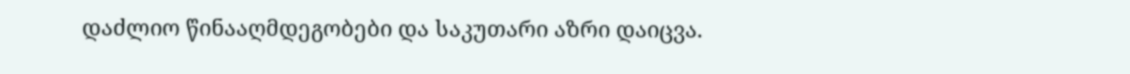დაძლიო წინააღმდეგობები და საკუთარი აზრი დაიცვა.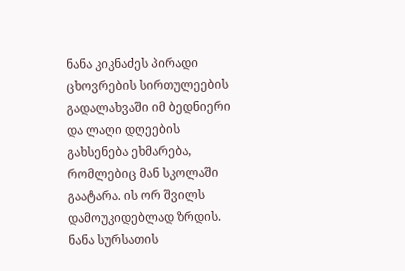ნანა კიკნაძეს პირადი ცხოვრების სირთულეების გადალახვაში იმ ბედნიერი და ლაღი დღეების გახსენება ეხმარება, რომლებიც მან სკოლაში გაატარა. ის ორ შვილს დამოუკიდებლად ზრდის. ნანა სურსათის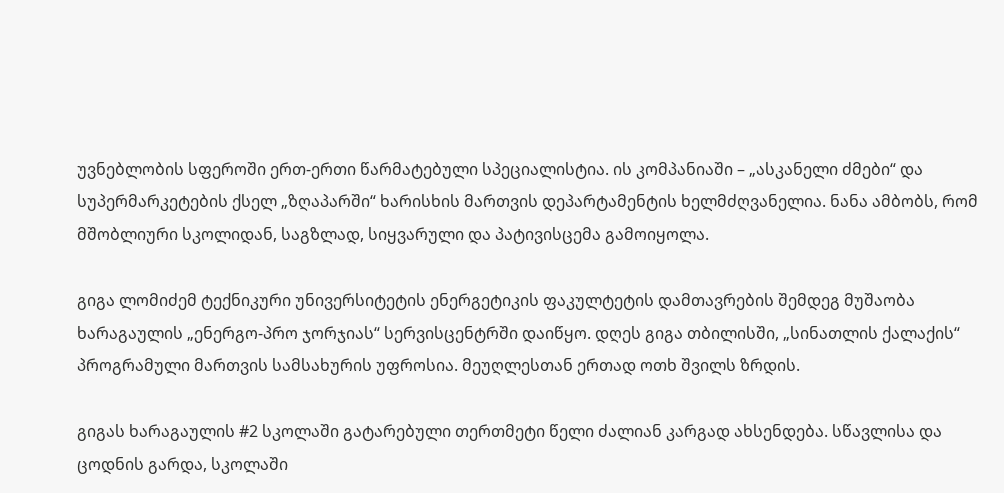უვნებლობის სფეროში ერთ-ერთი წარმატებული სპეციალისტია. ის კომპანიაში – „ასკანელი ძმები“ და სუპერმარკეტების ქსელ „ზღაპარში“ ხარისხის მართვის დეპარტამენტის ხელმძღვანელია. ნანა ამბობს, რომ მშობლიური სკოლიდან, საგზლად, სიყვარული და პატივისცემა გამოიყოლა.

გიგა ლომიძემ ტექნიკური უნივერსიტეტის ენერგეტიკის ფაკულტეტის დამთავრების შემდეგ მუშაობა ხარაგაულის „ენერგო-პრო ჯორჯიას“ სერვისცენტრში დაიწყო. დღეს გიგა თბილისში, „სინათლის ქალაქის“ პროგრამული მართვის სამსახურის უფროსია. მეუღლესთან ერთად ოთხ შვილს ზრდის.

გიგას ხარაგაულის #2 სკოლაში გატარებული თერთმეტი წელი ძალიან კარგად ახსენდება. სწავლისა და ცოდნის გარდა, სკოლაში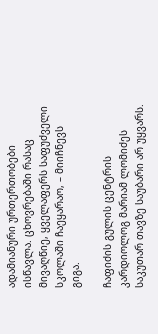ადამიანური ურთერთობები ისწავლა. ცხოვრებაში რასაც მივაღწიე, ყველაფერს საფუძველი სკოლაში ჩაეყარაო, – მიიჩნევს გიგა.

ჩაფიძის გულის ცენტრის კარდიოლოგ მარიამ ლომიძეს საკუთარ თავზე საუბარი არ უყვარს.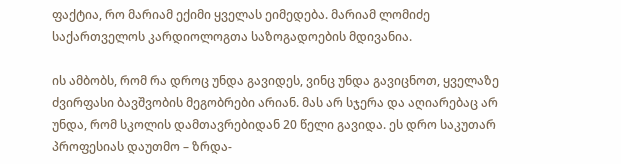ფაქტია, რო მარიამ ექიმი ყველას ეიმედება. მარიამ ლომიძე საქართველოს კარდიოლოგთა საზოგადოების მდივანია.

ის ამბობს, რომ რა დროც უნდა გავიდეს, ვინც უნდა გავიცნოთ, ყველაზე ძვირფასი ბავშვობის მეგობრები არიან. მას არ სჯერა და აღიარებაც არ უნდა, რომ სკოლის დამთავრებიდან 20 წელი გავიდა. ეს დრო საკუთარ პროფესიას დაუთმო – ზრდა-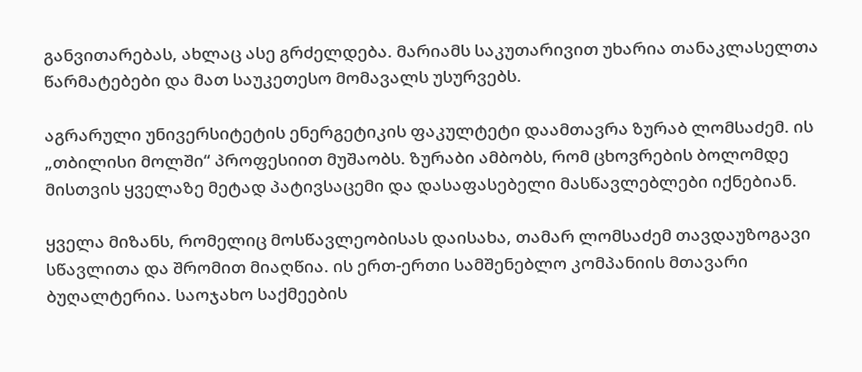განვითარებას, ახლაც ასე გრძელდება. მარიამს საკუთარივით უხარია თანაკლასელთა წარმატებები და მათ საუკეთესო მომავალს უსურვებს.

აგრარული უნივერსიტეტის ენერგეტიკის ფაკულტეტი დაამთავრა ზურაბ ლომსაძემ. ის „თბილისი მოლში“ პროფესიით მუშაობს. ზურაბი ამბობს, რომ ცხოვრების ბოლომდე მისთვის ყველაზე მეტად პატივსაცემი და დასაფასებელი მასწავლებლები იქნებიან.

ყველა მიზანს, რომელიც მოსწავლეობისას დაისახა, თამარ ლომსაძემ თავდაუზოგავი სწავლითა და შრომით მიაღწია. ის ერთ-ერთი სამშენებლო კომპანიის მთავარი ბუღალტერია. საოჯახო საქმეების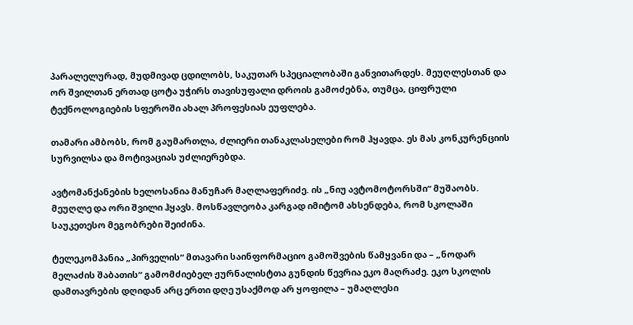პარალელურად, მუდმივად ცდილობს, საკუთარ სპეციალობაში განვითარდეს. მეუღლესთან და ორ შვილთან ერთად ცოტა უჭირს თავისუფალი დროის გამოძებნა, თუმცა, ციფრული ტექნოლოგიების სფეროში ახალ პროფესიას ეუფლება.

თამარი ამბობს, რომ გაუმართლა, ძლიერი თანაკლასელები რომ ჰყავდა. ეს მას კონკურენციის სურვილსა და მოტივაციას უძლიერებდა.

ავტომანქანების ხელოსანია მანუჩარ მაღლაფერიძე. ის „ნიუ ავტომოტორსში“ მუშაობს. მეუღლე და ორი შვილი ჰყავს. მოსწავლეობა კარგად იმიტომ ახსენდება, რომ სკოლაში საუკეთესო მეგობრები შეიძინა.

ტელეკომპანია „პირველის“ მთავარი საინფორმაციო გამოშვების წამყვანი და – „ნოდარ მელაძის შაბათის“ გამომძიებელ ჟურნალისტთა გუნდის წევრია ეკო მაღრაძე. ეკო სკოლის დამთავრების დღიდან არც ერთი დღე უსაქმოდ არ ყოფილა – უმაღლესი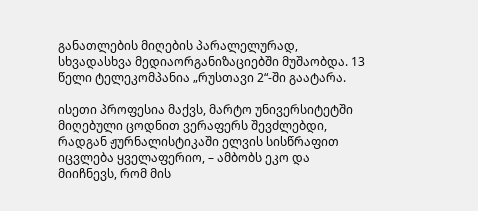განათლების მიღების პარალელურად, სხვადასხვა მედიაორგანიზაციებში მუშაობდა. 13 წელი ტელეკომპანია „რუსთავი 2“-ში გაატარა.

ისეთი პროფესია მაქვს, მარტო უნივერსიტეტში მიღებული ცოდნით ვერაფერს შევძლებდი, რადგან ჟურნალისტიკაში ელვის სისწრაფით იცვლება ყველაფერიო, – ამბობს ეკო და მიიჩნევს, რომ მის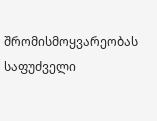შრომისმოყვარეობას საფუძველი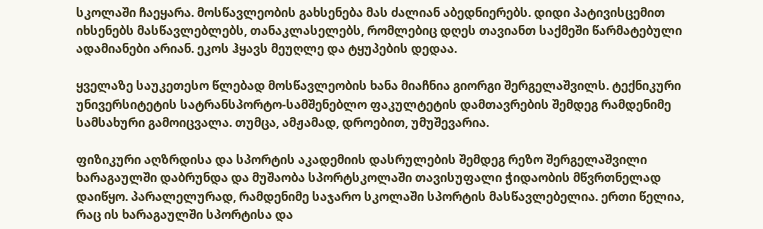სკოლაში ჩაეყარა. მოსწავლეობის გახსენება მას ძალიან აბედნიერებს. დიდი პატივისცემით იხსენებს მასწავლებლებს, თანაკლასელებს, რომლებიც დღეს თავიანთ საქმეში წარმატებული ადამიანები არიან. ეკოს ჰყავს მეუღლე და ტყუპების დედაა.

ყველაზე საუკეთესო წლებად მოსწავლეობის ხანა მიაჩნია გიორგი შერგელაშვილს. ტექნიკური უნივერსიტეტის სატრანსპორტო-სამშენებლო ფაკულტეტის დამთავრების შემდეგ რამდენიმე სამსახური გამოიცვალა. თუმცა, ამჟამად, დროებით, უმუშევარია.

ფიზიკური აღზრდისა და სპორტის აკადემიის დასრულების შემდეგ რეზო შერგელაშვილი ხარაგაულში დაბრუნდა და მუშაობა სპორტსკოლაში თავისუფალი ჭიდაობის მწვრთნელად დაიწყო. პარალელურად, რამდენიმე საჯარო სკოლაში სპორტის მასწავლებელია. ერთი წელია, რაც ის ხარაგაულში სპორტისა და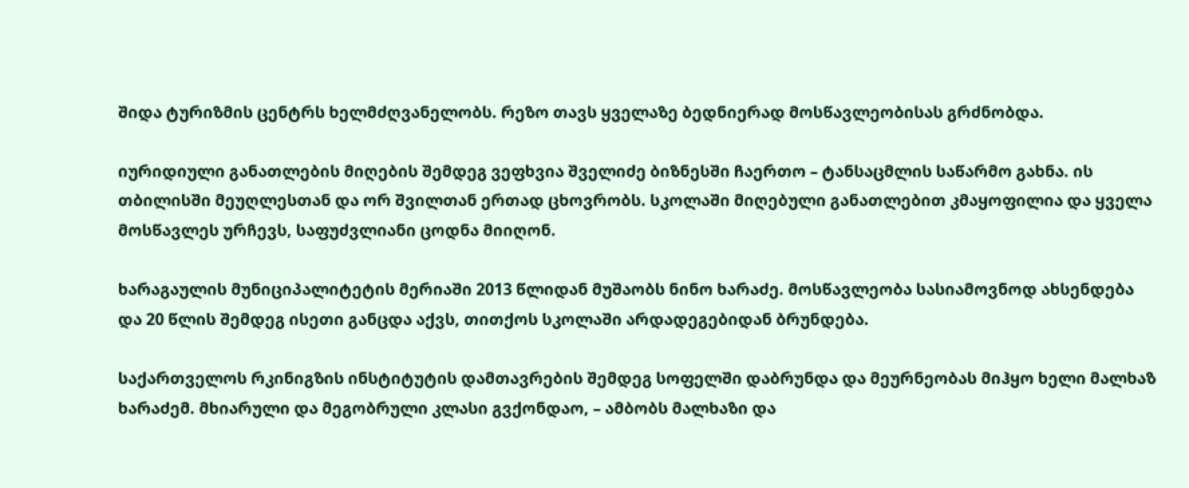შიდა ტურიზმის ცენტრს ხელმძღვანელობს. რეზო თავს ყველაზე ბედნიერად მოსწავლეობისას გრძნობდა.

იურიდიული განათლების მიღების შემდეგ ვეფხვია შველიძე ბიზნესში ჩაერთო – ტანსაცმლის საწარმო გახნა. ის თბილისში მეუღლესთან და ორ შვილთან ერთად ცხოვრობს. სკოლაში მიღებული განათლებით კმაყოფილია და ყველა მოსწავლეს ურჩევს, საფუძვლიანი ცოდნა მიიღონ.

ხარაგაულის მუნიციპალიტეტის მერიაში 2013 წლიდან მუშაობს ნინო ხარაძე. მოსწავლეობა სასიამოვნოდ ახსენდება და 20 წლის შემდეგ ისეთი განცდა აქვს, თითქოს სკოლაში არდადეგებიდან ბრუნდება.

საქართველოს რკინიგზის ინსტიტუტის დამთავრების შემდეგ სოფელში დაბრუნდა და მეურნეობას მიჰყო ხელი მალხაზ ხარაძემ. მხიარული და მეგობრული კლასი გვქონდაო, – ამბობს მალხაზი და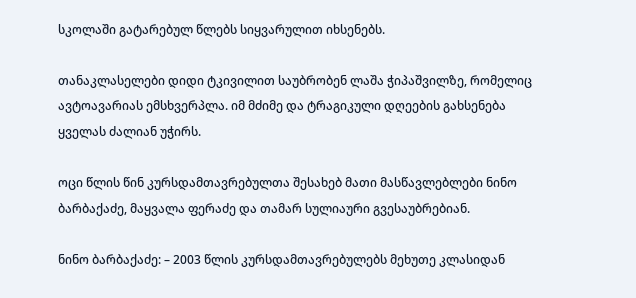სკოლაში გატარებულ წლებს სიყვარულით იხსენებს.

თანაკლასელები დიდი ტკივილით საუბრობენ ლაშა ჭიპაშვილზე, რომელიც ავტოავარიას ემსხვერპლა. იმ მძიმე და ტრაგიკული დღეების გახსენება ყველას ძალიან უჭირს.

ოცი წლის წინ კურსდამთავრებულთა შესახებ მათი მასწავლებლები ნინო ბარბაქაძე, მაყვალა ფერაძე და თამარ სულიაური გვესაუბრებიან.

ნინო ბარბაქაძე: – 2003 წლის კურსდამთავრებულებს მეხუთე კლასიდან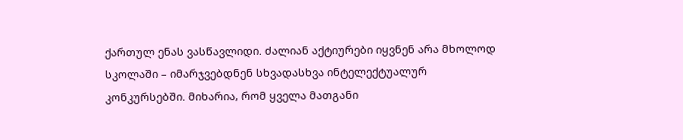ქართულ ენას ვასწავლიდი. ძალიან აქტიურები იყვნენ არა მხოლოდ სკოლაში – იმარჯვებდნენ სხვადასხვა ინტელექტუალურ კონკურსებში. მიხარია, რომ ყველა მათგანი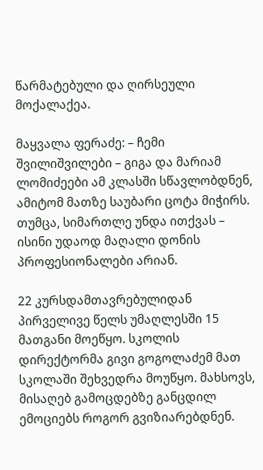წარმატებული და ღირსეული მოქალაქეა.

მაყვალა ფერაძე: – ჩემი შვილიშვილები – გიგა და მარიამ ლომიძეები ამ კლასში სწავლობდნენ, ამიტომ მათზე საუბარი ცოტა მიჭირს. თუმცა, სიმართლე უნდა ითქვას – ისინი უდაოდ მაღალი დონის პროფესიონალები არიან.

22 კურსდამთავრებულიდან პირველივე წელს უმაღლესში 15 მათგანი მოეწყო. სკოლის დირექტორმა გივი გოგოლაძემ მათ სკოლაში შეხვედრა მოუწყო. მახსოვს, მისაღებ გამოცდებზე განცდილ ემოციებს როგორ გვიზიარებდნენ.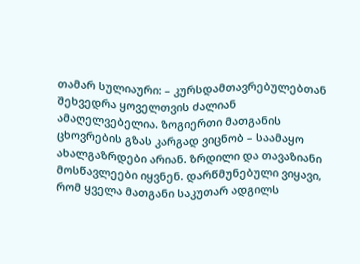თამარ სულიაური: – კურსდამთავრებულებთან შეხვედრა ყოველთვის ძალიან ამაღელვებელია. ზოგიერთი მათგანის ცხოვრების გზას კარგად ვიცნობ – საამაყო ახალგაზრდები არიან. ზრდილი და თავაზიანი მოსწავლეები იყვნენ. დარწმუნებული ვიყავი, რომ ყველა მათგანი საკუთარ ადგილს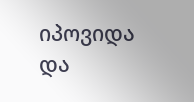იპოვიდა და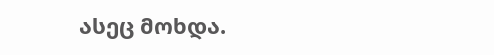ასეც მოხდა.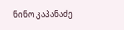ნინო კაპანაძე